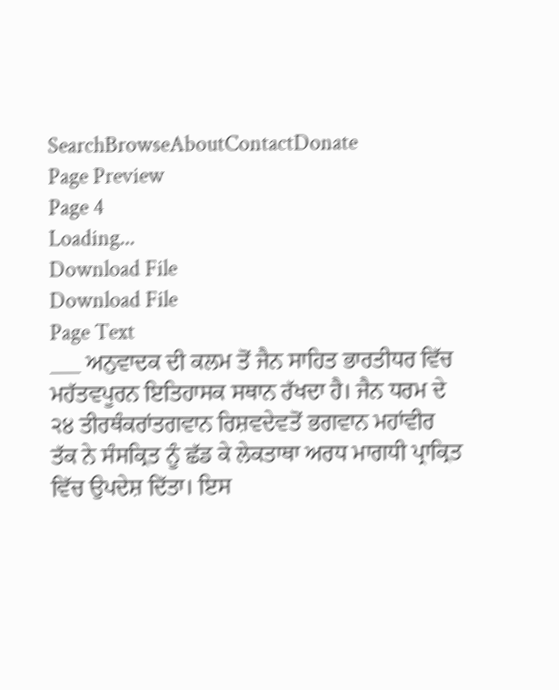SearchBrowseAboutContactDonate
Page Preview
Page 4
Loading...
Download File
Download File
Page Text
___ ਅਨੁਵਾਦਕ ਦੀ ਕਲਮ ਤੋਂ ਜੈਨ ਸਾਹਿਤ ਭਾਰਤੀਧਰ ਵਿੱਚ ਮਹੱਤਵਪੂਰਨ ਇਤਿਹਾਸਕ ਸਥਾਨ ਰੱਖਦਾ ਹੈ। ਜੈਨ ਧਰਮ ਦੇ ੨੪ ਤੀਰਥੰਕਰਾਂਤਗਵਾਨ ਰਿਸ਼ਵਦੇਵਤੋਂ ਭਗਵਾਨ ਮਹਾਂਵੀਰ ਤੱਕ ਨੇ ਸੰਸਕ੍ਰਿਤ ਨੂੰ ਛੱਡ ਕੇ ਲੇਕਤਾਥਾ ਅਰਧ ਮਾਗਧੀ ਪ੍ਰਾਕ੍ਰਿਤ ਵਿੱਚ ਉਪਦੇਸ਼ ਦਿੱਤਾ। ਇਸ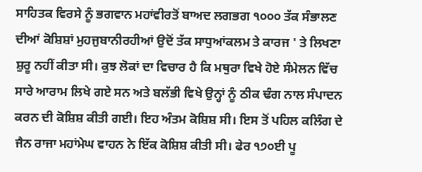ਸਾਹਿਤਕ ਵਿਰਸੇ ਨੂੰ ਭਗਵਾਨ ਮਹਾਂਵੀਰਤੋਂ ਬਾਅਦ ਲਗਭਗ ੧੦੦੦ ਤੱਕ ਸੰਭਾਲਣ ਦੀਆਂ ਕੋਸ਼ਿਸ਼ਾਂ ਮੁਹਜੁਬਾਨੀਰਹੀਆਂ ਉਦੋਂ ਤੱਕ ਸਾਧੁਆਂਕਲਮ ਤੇ ਕਾਰਜ ' ਤੇ ਲਿਖਣਾ ਸ਼ੁਰੂ ਨਹੀਂ ਕੀਤਾ ਸੀ। ਕੁਝ ਲੋਕਾਂ ਦਾ ਵਿਚਾਰ ਹੈ ਕਿ ਮਥੁਰਾ ਵਿਖੇ ਹੋਏ ਸੰਮੇਲਨ ਵਿੱਚ ਸਾਰੇ ਆਰਾਮ ਲਿਖੇ ਗਏ ਸਨ ਅਤੇ ਬਲੱਭੀ ਵਿਖੇ ਉਨ੍ਹਾਂ ਨੂੰ ਠੀਕ ਢੰਗ ਨਾਲ ਸੰਪਾਦਨ ਕਰਨ ਦੀ ਕੋਸ਼ਿਸ਼ ਕੀਤੀ ਗਈ। ਇਹ ਅੰਤਮ ਕੋਸ਼ਿਸ਼ ਸੀ। ਇਸ ਤੋਂ ਪਹਿਲ ਕਲਿੰਗ ਦੇ ਜੈਨ ਰਾਜਾ ਮਹਾਂਮੇਘ ਵਾਹਨ ਨੇ ਇੱਕ ਕੋਸ਼ਿਸ਼ ਕੀਤੀ ਸੀ। ਫੇਰ ੧੭੦ਈ ਪੂ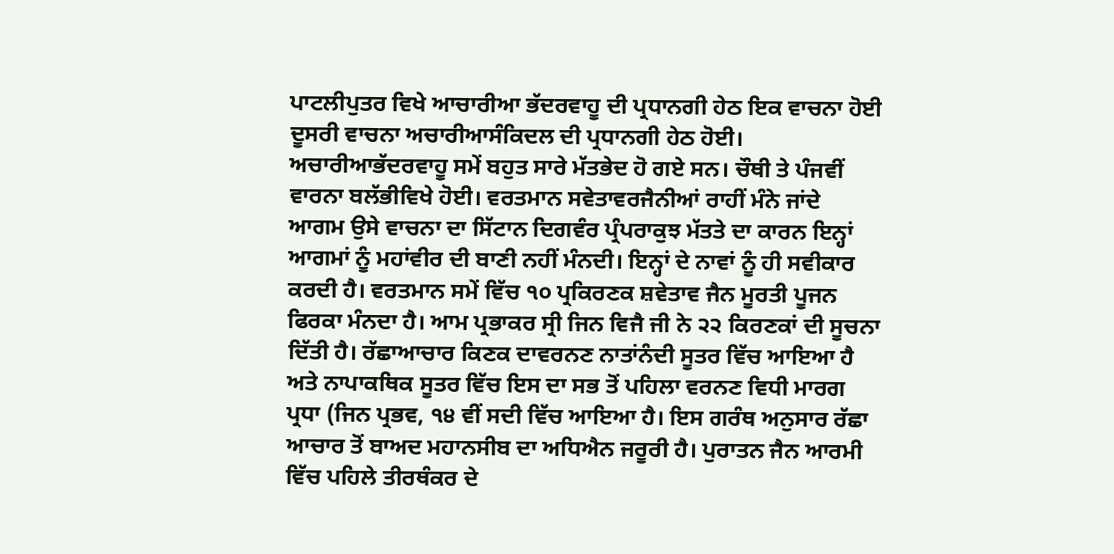ਪਾਟਲੀਪੁਤਰ ਵਿਖੇ ਆਚਾਰੀਆ ਭੱਦਰਵਾਹੂ ਦੀ ਪ੍ਰਧਾਨਗੀ ਹੇਠ ਇਕ ਵਾਚਨਾ ਹੋਈ ਦੂਸਰੀ ਵਾਚਨਾ ਅਚਾਰੀਆਸੰਕਿਦਲ ਦੀ ਪ੍ਰਧਾਨਗੀ ਹੇਠ ਹੋਈ। ਅਚਾਰੀਆਭੱਦਰਵਾਹੂ ਸਮੇਂ ਬਹੁਤ ਸਾਰੇ ਮੱਤਭੇਦ ਹੋ ਗਏ ਸਨ। ਚੌਥੀ ਤੇ ਪੰਜਵੀਂ ਵਾਰਨਾ ਬਲੱਭੀਵਿਖੇ ਹੋਈ। ਵਰਤਮਾਨ ਸਵੇਤਾਵਰਜੈਨੀਆਂ ਰਾਹੀਂ ਮੰਨੇ ਜਾਂਦੇ ਆਗਮ ਉਸੇ ਵਾਚਨਾ ਦਾ ਸਿੱਟਾਨ ਦਿਗਵੰਰ ਪ੍ਰੰਪਰਾਕੁਝ ਮੱਤਤੇ ਦਾ ਕਾਰਨ ਇਨ੍ਹਾਂ ਆਗਮਾਂ ਨੂੰ ਮਹਾਂਵੀਰ ਦੀ ਬਾਣੀ ਨਹੀਂ ਮੰਨਦੀ। ਇਨ੍ਹਾਂ ਦੇ ਨਾਵਾਂ ਨੂੰ ਹੀ ਸਵੀਕਾਰ ਕਰਦੀ ਹੈ। ਵਰਤਮਾਨ ਸਮੇਂ ਵਿੱਚ ੧੦ ਪ੍ਰਕਿਰਣਕ ਸ਼ਵੇਤਾਵ ਜੈਨ ਮੂਰਤੀ ਪੂਜਨ ਫਿਰਕਾ ਮੰਨਦਾ ਹੈ। ਆਮ ਪ੍ਰਭਾਕਰ ਸ੍ਰੀ ਜਿਨ ਵਿਜੈ ਜੀ ਨੇ ੨੨ ਕਿਰਣਕਾਂ ਦੀ ਸੂਚਨਾ ਦਿੱਤੀ ਹੈ। ਰੱਛਾਆਚਾਰ ਕਿਣਕ ਦਾਵਰਨਣ ਨਾਤਾਂਨੰਦੀ ਸੂਤਰ ਵਿੱਚ ਆਇਆ ਹੈ ਅਤੇ ਨਾਪਾਕਥਿਕ ਸੂਤਰ ਵਿੱਚ ਇਸ ਦਾ ਸਭ ਤੋਂ ਪਹਿਲਾ ਵਰਨਣ ਵਿਧੀ ਮਾਰਗ ਪ੍ਰਧਾ (ਜਿਨ ਪ੍ਰਭਵ, ੧੪ ਵੀਂ ਸਦੀ ਵਿੱਚ ਆਇਆ ਹੈ। ਇਸ ਗਰੰਥ ਅਨੁਸਾਰ ਰੱਛਾ ਆਚਾਰ ਤੋਂ ਬਾਅਦ ਮਹਾਨਸੀਬ ਦਾ ਅਧਿਐਨ ਜਰੂਰੀ ਹੈ। ਪੁਰਾਤਨ ਜੈਨ ਆਰਮੀ ਵਿੱਚ ਪਹਿਲੇ ਤੀਰਥੰਕਰ ਦੇ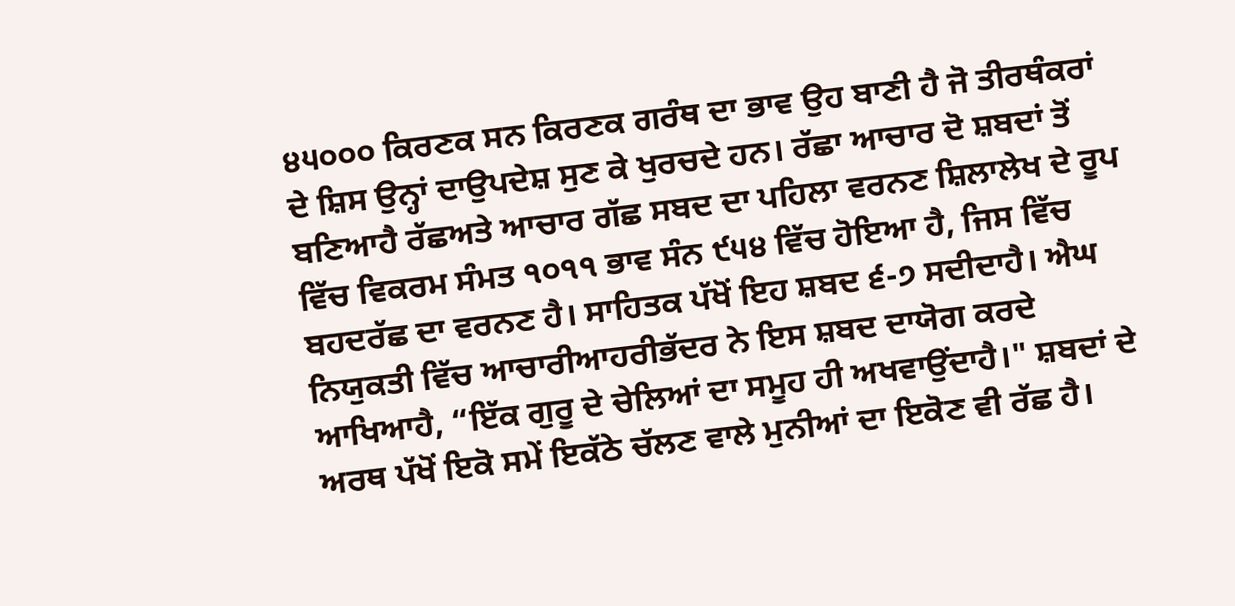੪੫੦੦੦ ਕਿਰਣਕ ਸਨ ਕਿਰਣਕ ਗਰੰਥ ਦਾ ਭਾਵ ਉਹ ਬਾਣੀ ਹੈ ਜੋ ਤੀਰਥੰਕਰਾਂ ਦੇ ਸ਼ਿਸ ਉਨ੍ਹਾਂ ਦਾਉਪਦੇਸ਼ ਸੁਣ ਕੇ ਖੁਰਚਦੇ ਹਨ। ਰੱਛਾ ਆਚਾਰ ਦੋ ਸ਼ਬਦਾਂ ਤੋਂ ਬਣਿਆਹੈ ਰੱਛਅਤੇ ਆਚਾਰ ਗੱਛ ਸਬਦ ਦਾ ਪਹਿਲਾ ਵਰਨਣ ਸ਼ਿਲਾਲੇਖ ਦੇ ਰੂਪ ਵਿੱਚ ਵਿਕਰਮ ਸੰਮਤ ੧੦੧੧ ਭਾਵ ਸੰਨ ੯੫੪ ਵਿੱਚ ਹੋਇਆ ਹੈ, ਜਿਸ ਵਿੱਚ ਬਹਦਰੱਛ ਦਾ ਵਰਨਣ ਹੈ। ਸਾਹਿਤਕ ਪੱਖੋਂ ਇਹ ਸ਼ਬਦ ੬-੭ ਸਦੀਦਾਹੈ। ਐਘ ਨਿਯੁਕਤੀ ਵਿੱਚ ਆਚਾਰੀਆਹਰੀਭੱਦਰ ਨੇ ਇਸ ਸ਼ਬਦ ਦਾਯੋਗ ਕਰਦੇ ਆਖਿਆਹੈ, “ਇੱਕ ਗੁਰੂ ਦੇ ਚੇਲਿਆਂ ਦਾ ਸਮੂਹ ਹੀ ਅਖਵਾਉਂਦਾਹੈ।" ਸ਼ਬਦਾਂ ਦੇ ਅਰਥ ਪੱਖੋਂ ਇਕੋ ਸਮੇਂ ਇਕੱਠੇ ਚੱਲਣ ਵਾਲੇ ਮੁਨੀਆਂ ਦਾ ਇਕੋਣ ਵੀ ਰੱਛ ਹੈ।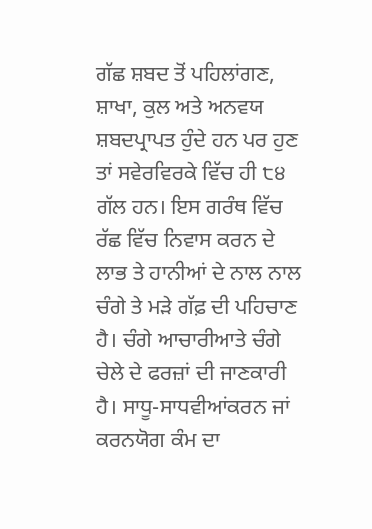ਗੱਛ ਸ਼ਬਦ ਤੋਂ ਪਹਿਲਾਂਗਣ, ਸ਼ਾਖਾ, ਕੁਲ ਅਤੇ ਅਨਵਯ ਸ਼ਬਦਪ੍ਰਾਪਤ ਹੁੰਦੇ ਹਨ ਪਰ ਹੁਣ ਤਾਂ ਸਵੇਰਵਿਰਕੇ ਵਿੱਚ ਹੀ ੮੪ ਗੱਲ ਹਨ। ਇਸ ਗਰੰਥ ਵਿੱਚ ਰੱਛ ਵਿੱਚ ਨਿਵਾਸ ਕਰਨ ਦੇ ਲਾਭ ਤੇ ਹਾਨੀਆਂ ਦੇ ਨਾਲ ਨਾਲ ਚੰਗੇ ਤੇ ਮੜੇ ਗੱਫ਼ ਦੀ ਪਹਿਚਾਣ ਹੈ। ਚੰਗੇ ਆਚਾਰੀਆਤੇ ਚੰਗੇ ਚੇਲੇ ਦੇ ਫਰਜ਼ਾਂ ਦੀ ਜਾਣਕਾਰੀ ਹੈ। ਸਾਧੂ-ਸਾਧਵੀਆਂਕਰਨ ਜਾਂ ਕਰਨਯੋਗ ਕੰਮ ਦਾ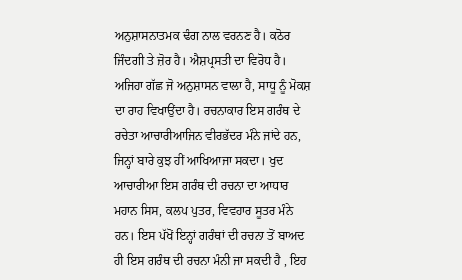ਅਨੁਸ਼ਾਸਨਾਤਮਕ ਢੰਗ ਨਾਲ ਵਰਨਣ ਹੈ। ਕਠੋਰ ਜਿੰਦਗੀ ਤੇ ਜ਼ੋਰ ਹੈ। ਐਸ਼ਪ੍ਰਸਤੀ ਦਾ ਵਿਰੋਧ ਹੈ। ਅਜਿਹਾ ਗੱਛ ਜੋ ਅਨੁਸ਼ਾਸਨ ਵਾਲਾ ਹੈ, ਸਾਧੂ ਨੂੰ ਮੋਕਸ਼ ਦਾ ਰਾਹ ਵਿਖਾਉਂਦਾ ਹੈ। ਰਚਨਾਕਾਰ ਇਸ ਗਰੰਥ ਦੇ ਰਚੇਤਾ ਆਚਾਰੀਆਜਿਨ ਵੀਰਭੱਦਰ ਮੰਨੇ ਜਾਂਦੇ ਹਨ, ਜਿਨ੍ਹਾਂ ਬਾਰੇ ਕੁਝ ਹੀਂ ਆਖਿਆਜਾ ਸਕਦਾ। ਖੁਦ ਆਚਾਰੀਆ ਇਸ ਗਰੰਥ ਦੀ ਰਚਨਾ ਦਾ ਆਧਾਰ ਮਹਾਨ ਸਿਸ, ਕਲਪ ਪੁਤਰ, ਵਿਵਹਾਰ ਸੂਤਰ ਮੰਨੇ ਹਨ। ਇਸ ਪੱਖੋਂ ਇਨ੍ਹਾਂ ਗਰੰਥਾਂ ਦੀ ਰਚਨਾ ਤੋਂ ਬਾਅਦ ਹੀ ਇਸ ਗਰੰਥ ਦੀ ਰਚਨਾ ਮੰਨੀ ਜਾ ਸਕਦੀ ਹੈ , ਇਹ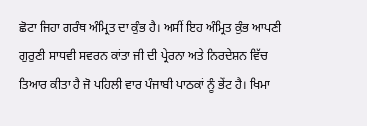ਛੋਟਾ ਜਿਹਾ ਗਰੰਥ ਅੰਮ੍ਰਿਤ ਦਾ ਕੁੰਭ ਹੈ। ਅਸੀਂ ਇਹ ਅੰਮ੍ਰਿਤ ਕੁੰਭ ਆਪਣੀ ਗੁਰੁਣੀ ਸਾਧਵੀ ਸਵਰਨ ਕਾਂਤਾ ਜੀ ਦੀ ਪ੍ਰੇਰਨਾ ਅਤੇ ਨਿਰਦੇਸ਼ਨ ਵਿੱਚ ਤਿਆਰ ਕੀਤਾ ਹੈ ਜੋ ਪਹਿਲੀ ਵਾਰ ਪੰਜਾਬੀ ਪਾਠਕਾਂ ਨੂੰ ਭੇਂਟ ਹੈ। ਖਿਮਾ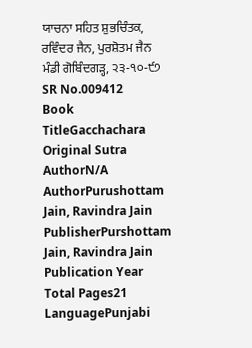ਯਾਚਨਾ ਸਹਿਤ ਸ਼ੁਭਚਿੰਤਕ, ਰਵਿੰਦਰ ਜੈਨ, ਪੁਰਸ਼ੋਤਮ ਜੈਨ ਮੰਡੀ ਗੋਬਿੰਦਗੜ੍ਹ, ੨੩-੧੦-੯੭
SR No.009412
Book TitleGacchachara
Original Sutra AuthorN/A
AuthorPurushottam Jain, Ravindra Jain
PublisherPurshottam Jain, Ravindra Jain
Publication Year
Total Pages21
LanguagePunjabi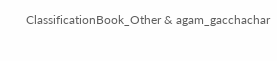ClassificationBook_Other & agam_gacchachar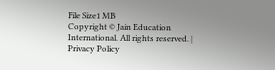File Size1 MB
Copyright © Jain Education International. All rights reserved. | Privacy Policy